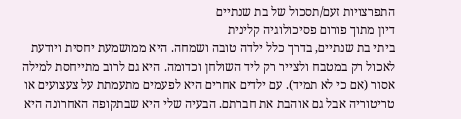התפרצויות זעם/תסכול של בת שנתיים
דיון מתוך פורום פסיכולוגיה קלינית
ביתי בת שנתיים, בדרך כלל ילדה טובה ושמחה. היא ממושמעת יחסית ויודעת לאכול רק במטבח ולצייר רק ליד השולחן וכדומה. היא גם לרוב מתייחסת למילה אסור (אם כי לא תמיד). עם ילדים אחרים היא לפעמים מתעמתת על צעצועים או טריטוריה אבל גם אוהבת את חברתם. הבעיה שלי היא שבתקופה האחרונה היא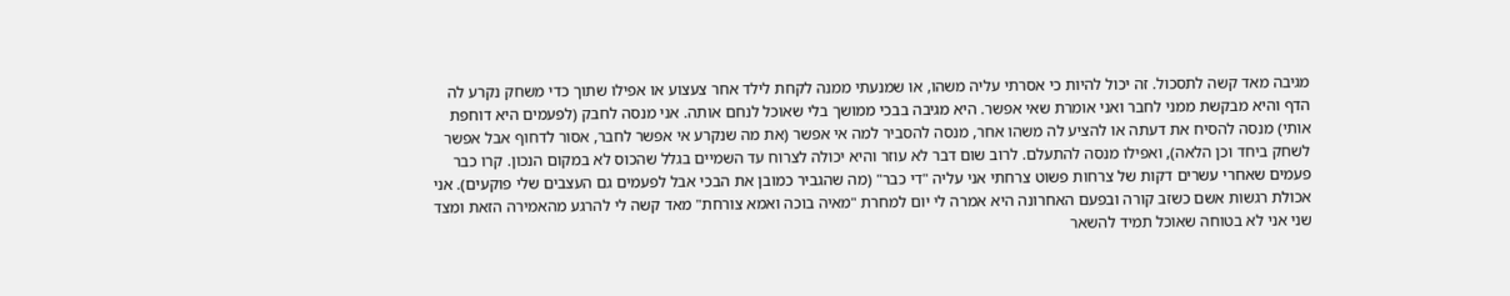מגיבה מאד קשה לתסכול. זה יכול להיות כי אסרתי עליה משהו, או שמנעתי ממנה לקחת לילד אחר צעצוע או אפילו שתוך כדי משחק נקרע לה הדף והיא מבקשת ממני לחבר ואני אומרת שאי אפשר. היא מגיבה בבכי ממושך בלי שאוכל לנחם אותה. אני מנסה לחבק (לפעמים היא דוחפת אותי) מנסה להסיח את דעתה או להציע לה משהו אחר, מנסה להסביר למה אי אפשר (את מה שנקרע אי אפשר לחבר, אסור לדחוף אבל אפשר לשחק ביחד וכן הלאה), ואפילו מנסה להתעלם. לרוב שום דבר לא עוזר והיא יכולה לצרוח עד השמיים בגלל שהכוס לא במקום הנכון. קרו כבר פעמים שאחרי עשרים דקות של צרחות פשוט צרחתי אני עליה "די כבר" (מה שהגביר כמובן את הבכי אבל לפעמים גם העצבים שלי פוקעים). אני אכולת רגשות אשם כשזב קורה ובפעם האחרונה היא אמרה לי יום למחרת "מאיה בוכה ואמא צורחת" מאד קשה לי להרגע מהאמירה הזאת ומצד שני אני לא בטוחה שאוכל תמיד להשאר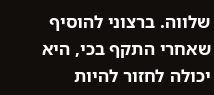שלווה. ברצוני להוסיף שאחרי התקף בכי, היא יכולה לחזור להיות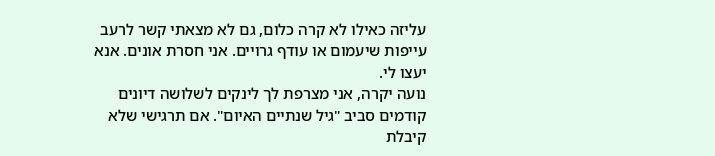עליזה כאילו לא קרה כלום, גם לא מצאתי קשר לרעב עייפות שיעמום או עודף גרויים. אני חסרת אונים. אנא יעצו לי.
נועה יקרה, אני מצרפת לך לינקים לשלושה דיונים קודמים סביב "גיל שנתיים האיום". אם תרגישי שלא קיבלת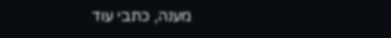מענה, כתבי עוד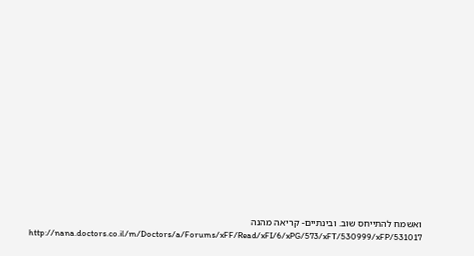ואשמח להתייחס שוב. ובינתיים- קריאה מהנה http://nana.doctors.co.il/m/Doctors/a/Forums/xFF/Read/xFI/6/xPG/573/xFT/530999/xFP/531017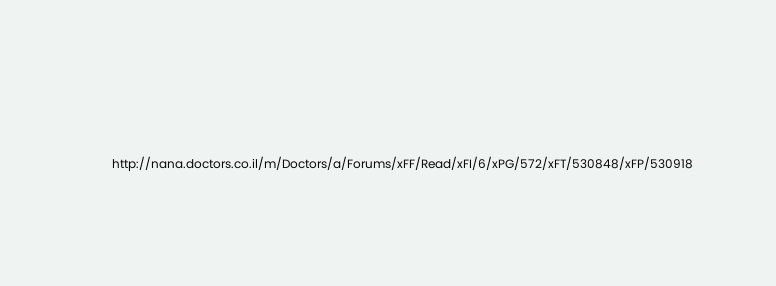http://nana.doctors.co.il/m/Doctors/a/Forums/xFF/Read/xFI/6/xPG/572/xFT/530848/xFP/530918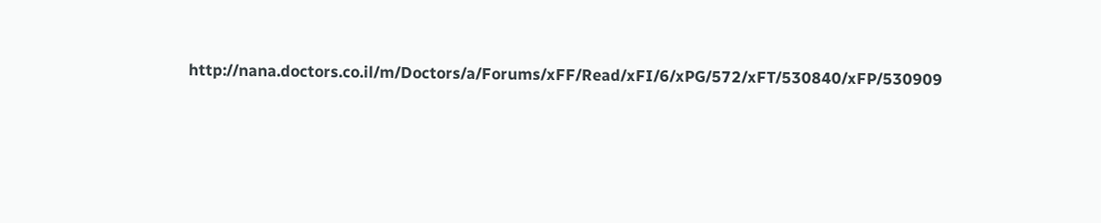http://nana.doctors.co.il/m/Doctors/a/Forums/xFF/Read/xFI/6/xPG/572/xFT/530840/xFP/530909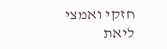חזקי ואמצי ליאת